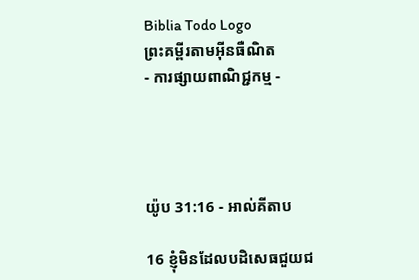Biblia Todo Logo
ព្រះគម្ពីរតាមអ៊ីនធឺណិត
- ការផ្សាយពាណិជ្ជកម្ម -




យ៉ូប 31:16 - អាល់គីតាប

16 ខ្ញុំមិនដែលបដិសេធជួយជ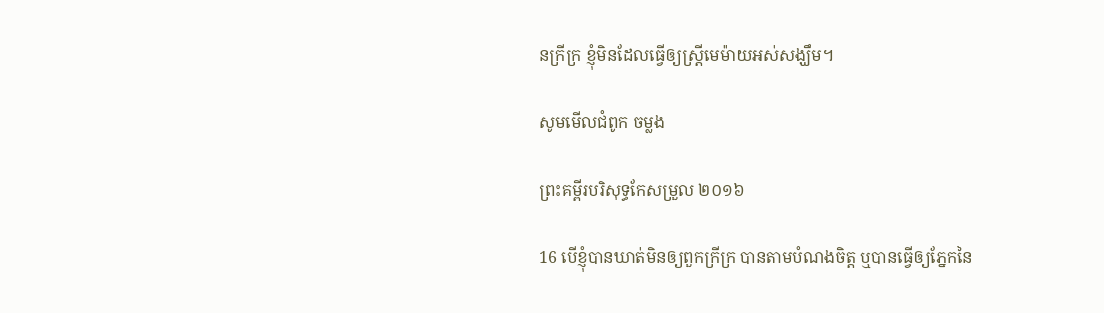នក្រីក្រ ខ្ញុំមិនដែលធ្វើឲ្យស្ត្រីមេម៉ាយអស់សង្ឃឹម។

សូមមើលជំពូក ចម្លង

ព្រះគម្ពីរបរិសុទ្ធកែសម្រួល ២០១៦

16 បើខ្ញុំបានឃាត់មិនឲ្យពួកក្រីក្រ បានតាមបំណងចិត្ត ឬបានធ្វើឲ្យភ្នែកនៃ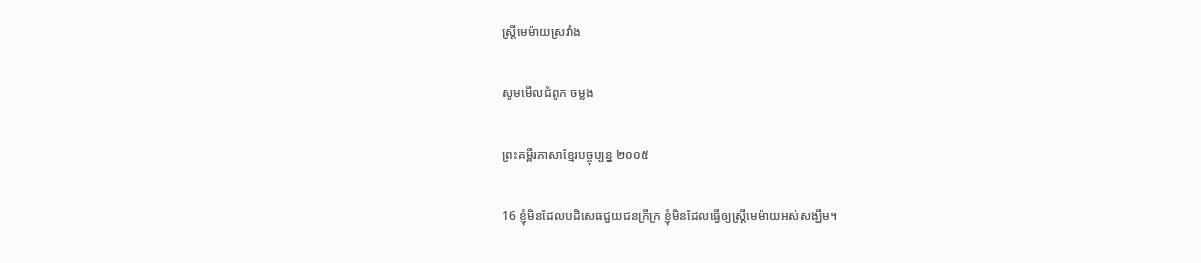ស្ត្រីមេម៉ាយស្រវាំង

សូមមើលជំពូក ចម្លង

ព្រះគម្ពីរភាសាខ្មែរបច្ចុប្បន្ន ២០០៥

16 ខ្ញុំមិនដែលបដិសេធជួយជនក្រីក្រ ខ្ញុំមិនដែលធ្វើឲ្យស្ត្រីមេម៉ាយអស់សង្ឃឹម។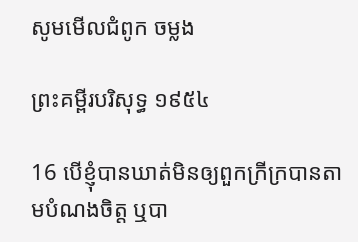សូមមើលជំពូក ចម្លង

ព្រះគម្ពីរបរិសុទ្ធ ១៩៥៤

16 បើខ្ញុំបានឃាត់មិនឲ្យពួកក្រីក្របានតាមបំណងចិត្ត ឬបា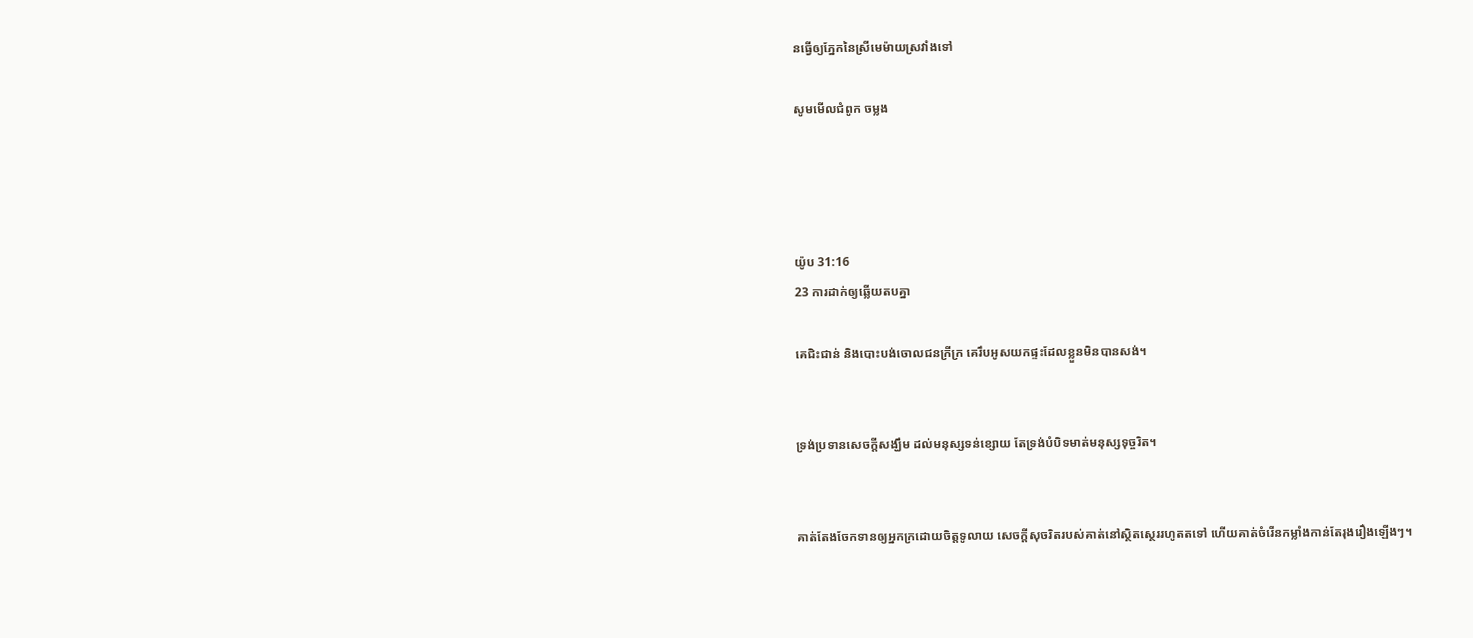នធ្វើឲ្យភ្នែកនៃស្រីមេម៉ាយស្រវាំងទៅ

សូមមើលជំពូក ចម្លង




យ៉ូប 31:16
23 ការដាក់ឲ្យឆ្លើយតបគ្នា

គេជិះ‌ជាន់ និងបោះបង់ចោលជនក្រីក្រ គេរឹបអូសយកផ្ទះដែលខ្លួនមិនបានសង់។


ទ្រង់ប្រទានសេចក្ដីសង្ឃឹម ដល់មនុស្សទន់ខ្សោយ តែទ្រង់បំបិទមាត់មនុស្សទុច្ចរិត។


គាត់តែងចែកទានឲ្យអ្នកក្រដោយចិត្តទូលាយ សេចក្ដីសុចរិតរបស់គាត់នៅស្ថិត‌ស្ថេររហូតតទៅ ហើយគាត់ចំរើនកម្លាំងកាន់តែរុង‌រឿងឡើងៗ។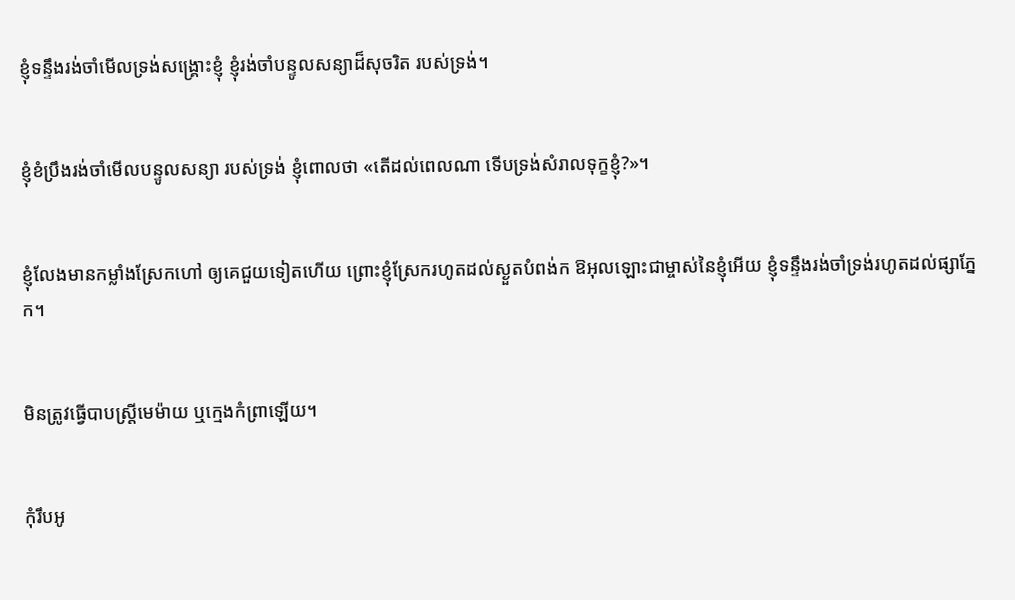ខ្ញុំទន្ទឹងរង់‌ចាំមើលទ្រង់សង្គ្រោះខ្ញុំ ខ្ញុំរង់‌ចាំបន្ទូលសន្យាដ៏សុចរិត របស់ទ្រង់។


ខ្ញុំខំប្រឹងរង់‌ចាំមើលបន្ទូលសន្យា របស់ទ្រង់ ខ្ញុំពោលថា «តើដល់ពេលណា ទើបទ្រង់សំរាលទុក្ខខ្ញុំ?»។


ខ្ញុំលែងមានកម្លាំងស្រែកហៅ ឲ្យគេជួយទៀតហើយ ព្រោះខ្ញុំស្រែករហូតដល់ស្ងួតបំពង់ក ឱអុលឡោះជាម្ចាស់នៃខ្ញុំអើយ ខ្ញុំទន្ទឹងរង់‌ចាំទ្រង់រហូតដល់ផ្សាភ្នែក។


មិនត្រូវធ្វើបាបស្ត្រីមេម៉ាយ ឬក្មេងកំព្រាឡើយ។


កុំរឹប‌អូ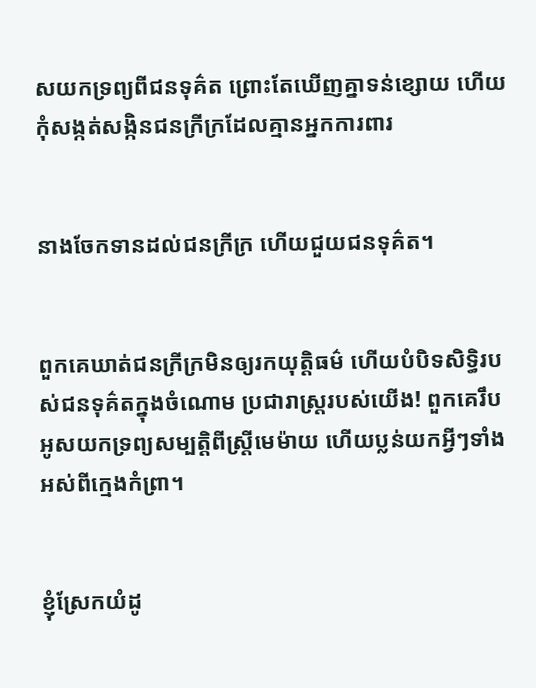សយកទ្រព្យពីជនទុគ៌ត ព្រោះតែឃើញគ្នាទន់ខ្សោយ ហើយកុំសង្កត់‌សង្កិនជនក្រីក្រដែលគ្មានអ្នកការពារ


នាងចែកទានដល់ជនក្រីក្រ ហើយជួយជនទុគ៌ត។


ពួកគេឃាត់ជនក្រីក្រមិនឲ្យរកយុត្តិធម៌ ហើយបំបិទសិទ្ធិរបស់ជនទុគ៌តក្នុងចំណោម ប្រជា‌រាស្ត្ររបស់យើង! ពួកគេរឹបអូសយកទ្រព្យសម្បត្តិពីស្ត្រីមេម៉ាយ ហើយប្លន់យកអ្វីៗទាំងអស់ពីក្មេងកំព្រា។


ខ្ញុំស្រែកយំដូ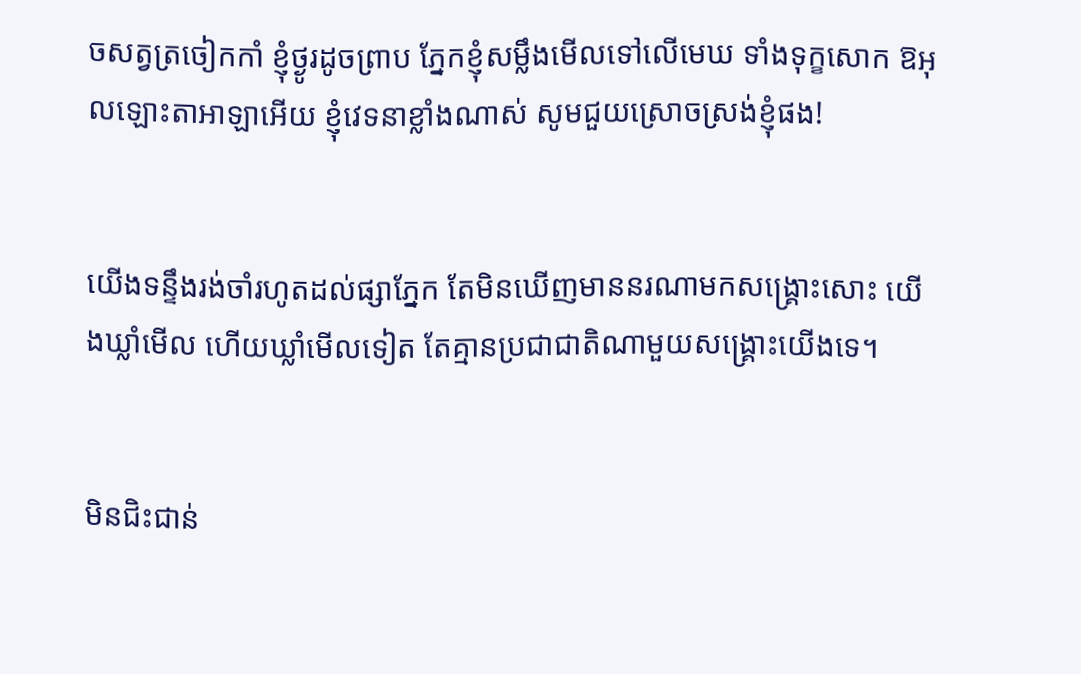ចសត្វត្រចៀកកាំ ខ្ញុំថ្ងូរដូចព្រាប ភ្នែកខ្ញុំសម្លឹងមើលទៅលើមេឃ ទាំងទុក្ខសោក ឱអុលឡោះ‌តាអាឡាអើយ ខ្ញុំវេទនាខ្លាំងណាស់ សូមជួយស្រោចស្រង់ខ្ញុំផង!


យើងទន្ទឹងរង់‌ចាំរហូតដល់ផ្សាភ្នែក តែមិនឃើញមាននរណាមកសង្គ្រោះសោះ យើងឃ្លាំមើល ហើយឃ្លាំមើលទៀត តែគ្មានប្រជា‌ជាតិណាមួយសង្គ្រោះយើងទេ។


មិនជិះ‌ជាន់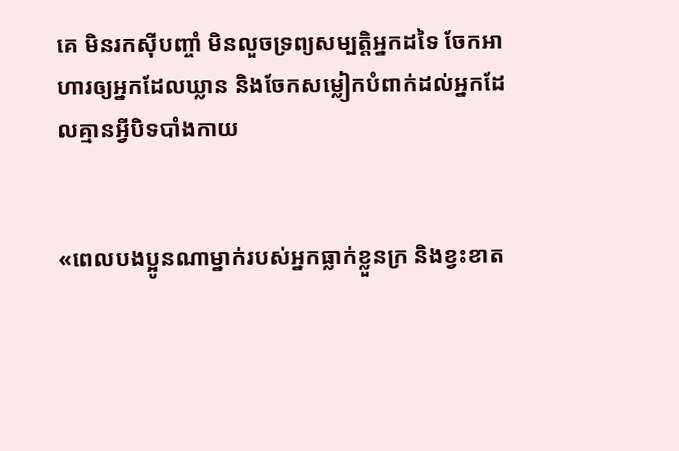គេ មិនរកស៊ីបញ្ចាំ មិនលួចទ្រព្យសម្បត្តិអ្នកដទៃ ចែកអាហារឲ្យអ្នកដែលឃ្លាន និងចែកសម្លៀក‌បំពាក់ដល់អ្នកដែលគ្មានអ្វីបិទ‌បាំងកាយ


«ពេលបងប្អូនណាម្នាក់របស់អ្នកធ្លាក់ខ្លួនក្រ និងខ្វះខាត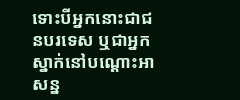ទោះបីអ្នកនោះជាជនបរ‌ទេស ឬជាអ្នកស្នាក់នៅបណ្តោះអាសន្ន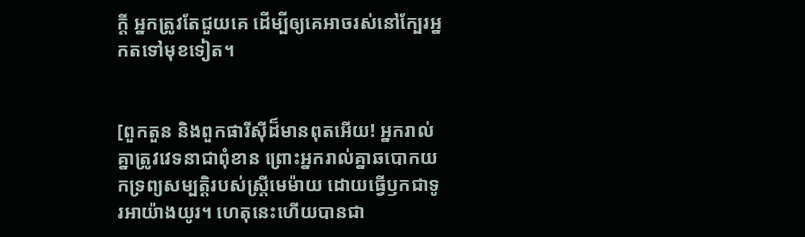ក្តី អ្នកត្រូវតែជួយគេ ដើម្បីឲ្យគេអាចរស់នៅក្បែរអ្នកតទៅមុខទៀត។


[ពួកតួន និងពួកផារីស៊ីដ៏មានពុតអើយ! អ្នករាល់គ្នាត្រូវវេទនាជាពុំ‌ខាន ព្រោះអ្នករាល់គ្នាឆ‌បោកយកទ្រព្យសម្បត្តិរបស់ស្ដ្រីមេម៉ាយ ដោយធ្វើឫកជាទូរអាយ៉ាងយូរ។ ហេតុនេះហើយបានជា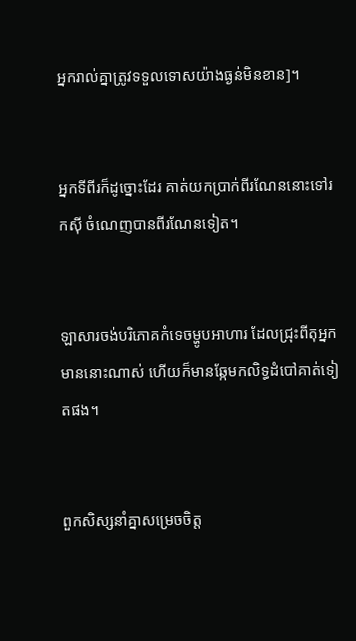អ្នករាល់គ្នាត្រូវទទួលទោសយ៉ាងធ្ងន់មិនខាន]។


អ្នកទីពីរក៏ដូច្នោះដែរ គាត់យកប្រាក់ពីរណែននោះទៅរកស៊ី ចំណេញបានពីរណែនទៀត។


ឡាសារចង់បរិភោគកំទេចម្ហូបអាហារ ដែលជ្រុះពីតុអ្នកមាននោះណាស់ ហើយក៏មានឆ្កែមកលិទ្ធដំបៅគាត់ទៀតផង។


ពួកសិស្សនាំគ្នាសម្រេចចិត្ដ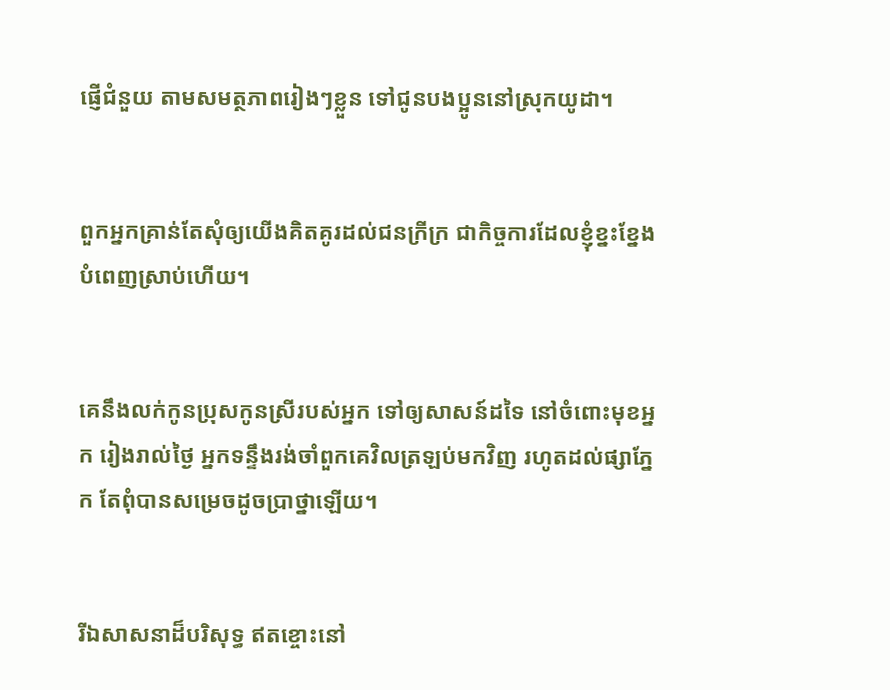ផ្ញើជំនួយ តាមសមត្ថភាពរៀងៗខ្លួន ទៅជូនបងប្អូននៅស្រុកយូដា។


ពួកអ្នកគ្រាន់តែសុំឲ្យយើងគិត‌គូរដល់ជនក្រី‌ក្រ ជាកិច្ចការដែលខ្ញុំខ្នះ‌ខ្នែងបំពេញស្រាប់ហើយ។


គេនឹងលក់កូនប្រុសកូនស្រីរបស់អ្នក ទៅឲ្យសាសន៍ដទៃ នៅចំពោះមុខអ្នក រៀងរាល់ថ្ងៃ អ្នកទន្ទឹងរង់ចាំពួកគេវិលត្រឡប់មកវិញ រហូតដល់ផ្សាភ្នែក តែពុំបានសម្រេចដូចប្រាថ្នាឡើយ។


រីឯសាសនាដ៏បរិសុទ្ធ ឥតខ្ចោះនៅ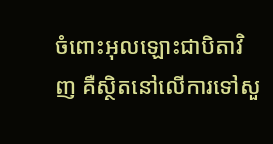ចំពោះអុលឡោះជាបិតាវិញ គឺស្ថិតនៅលើការទៅសួ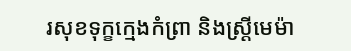រសុខទុក្ខក្មេងកំព្រា និងស្ដ្រីមេ‌ម៉ា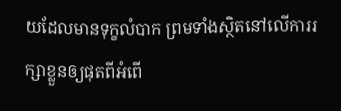យដែលមានទុក្ខលំបាក ព្រមទាំងស្ថិតនៅលើការរក្សាខ្លួនឲ្យផុតពីអំពើ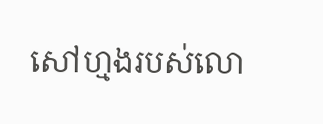សៅ‌ហ្មងរបស់លោ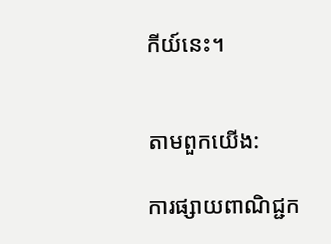កីយ៍នេះ។


តាមពួកយើង:

ការផ្សាយពាណិជ្ជក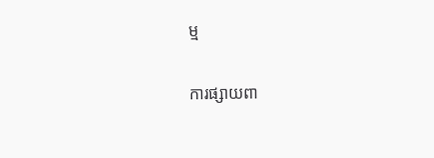ម្ម


ការផ្សាយពា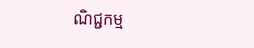ណិជ្ជកម្ម